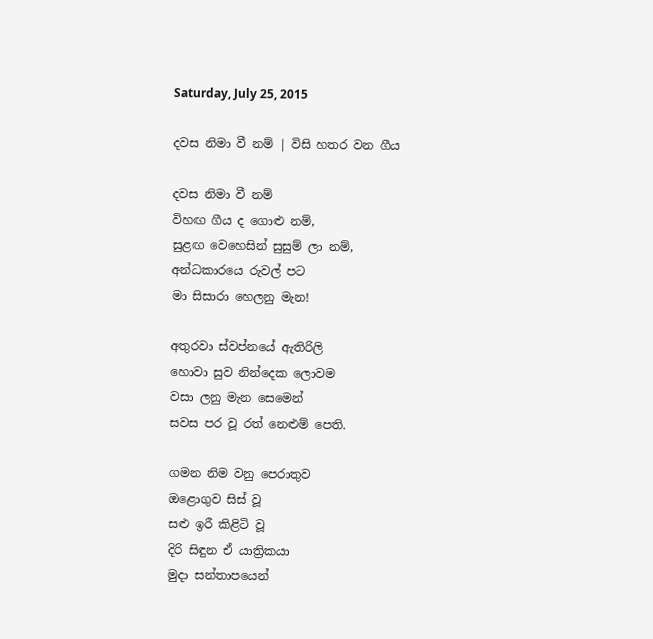Saturday, July 25, 2015

දවස නිමා වී නම් | විසි හතර වන ගීය

දවස නිමා වී නම්
විහඟ ගීය ද ගොළු නම්,
සුළඟ වෙහෙසින් සුසුම් ලා නම්,
අන්ධකාරයෙ රුවල් පට
මා සිසාරා හෙලනු මැන!

අතුරවා ස්වප්නයේ ඇතිරිලි
හොවා සුව නින්දෙක ලොවම
වසා ලනු මැන සෙමෙන්
සවස පර වූ රත් නෙළුම් පෙති.

ගමන නිම වනු පෙරාතුව
ඔළොගුව සිස් වූ
සළු ඉරී කිළිටි වූ
දිරි සිඳුන ඒ යාත්‍රිකයා
මුදා සන්තාපයෙන්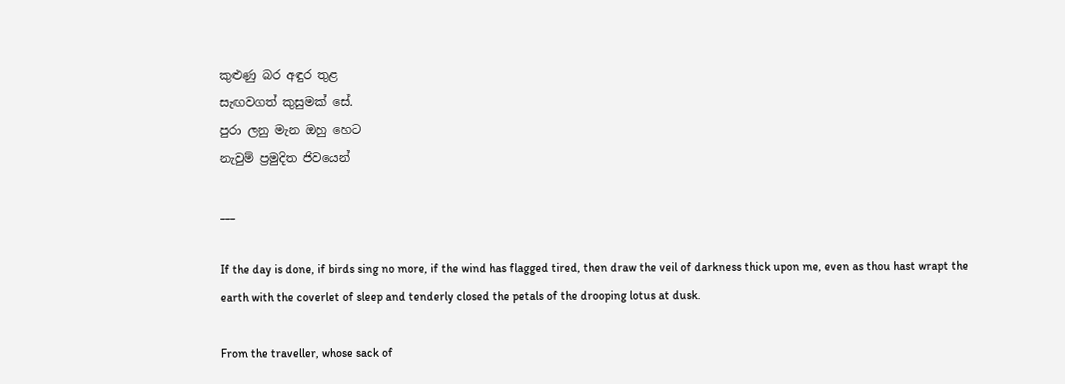කුළුණු බර අඳුර තුළ
සැඟවගත් කුසුමක් සේ.
පුරා ලනු මැන ඔහු හෙට
නැවුම් ප්‍රමුදිත ජිවයෙන්

___

If the day is done, if birds sing no more, if the wind has flagged tired, then draw the veil of darkness thick upon me, even as thou hast wrapt the earth with the coverlet of sleep and tenderly closed the petals of the drooping lotus at dusk.

From the traveller, whose sack of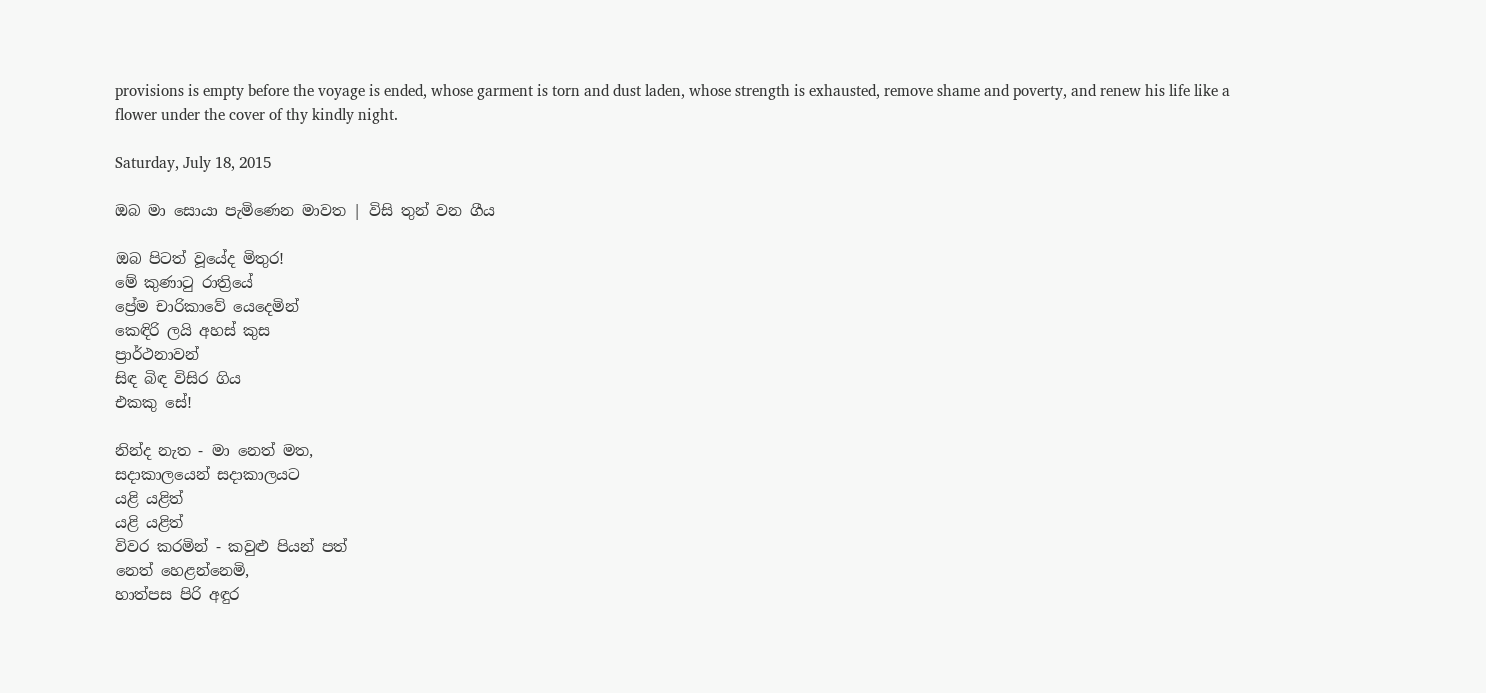provisions is empty before the voyage is ended, whose garment is torn and dust laden, whose strength is exhausted, remove shame and poverty, and renew his life like a flower under the cover of thy kindly night.

Saturday, July 18, 2015

ඔබ මා සොයා පැමිණෙන මාවත | විසි තුන් වන ගීය

ඔබ පිටත් වූයේද මිතුර!
මේ කුණාටු රාත්‍රියේ
ප්‍රේම චාරිකාවේ යෙදෙමින්
කෙඳිරි ලයි අහස් කුස
ප්‍රාර්ථනාවන්
සිඳ බිඳ විසිර ගිය
එකකු සේ!

නින්ද නැත - මා නෙත් මත,
සදාකාලයෙන් සදාකාලයට
යළි යළිත්
යළි යළිත්
විවර කරමින් - කවුළු පියන් පත්
නෙත් හෙළන්නෙමි,
හාත්පස පිරි අඳුර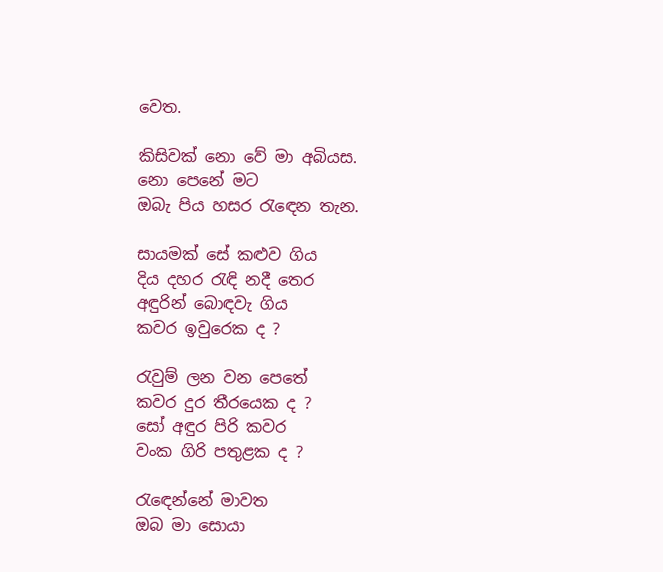වෙත.

කිසිවක් නො වේ මා අබියස.
නො පෙනේ මට
ඔබැ පිය හසර රැ‍ඳෙන තැන.

සායමක් සේ කළුව ගිය
දිය දහර රැඳි නදී තෙර
අඳුරින් බොඳවැ ගිය
කවර ඉවුරෙක ද ?

රැවුම් ලන වන පෙතේ
කවර දුර තීරයෙක ද ?
සෝ අඳුර පිරි කවර
වංක ගිරි පතුළක ද ?

රැ‍‍ඳෙන්නේ මාවත
ඔබ මා සොයා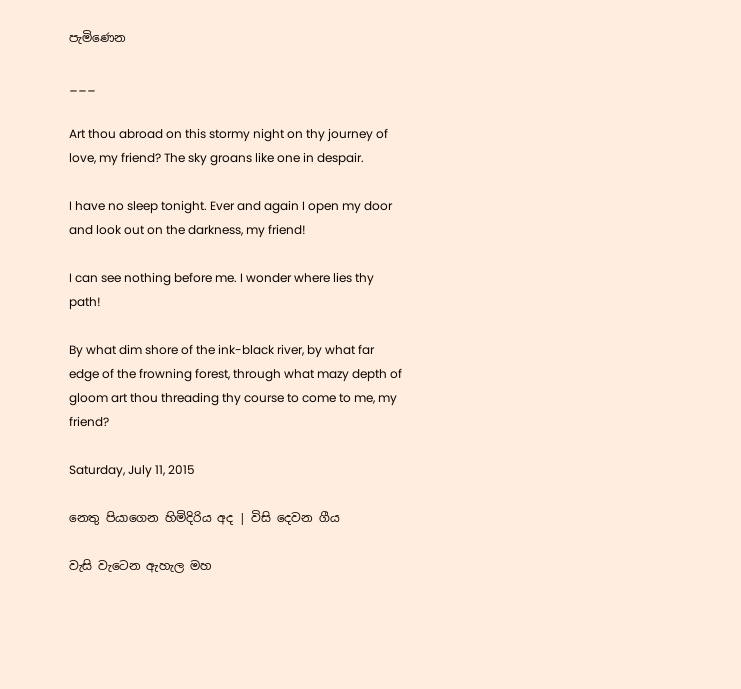පැමිණෙන

___

Art thou abroad on this stormy night on thy journey of love, my friend? The sky groans like one in despair.

I have no sleep tonight. Ever and again I open my door and look out on the darkness, my friend!

I can see nothing before me. I wonder where lies thy path!

By what dim shore of the ink-black river, by what far edge of the frowning forest, through what mazy depth of gloom art thou threading thy course to come to me, my friend?

Saturday, July 11, 2015

නෙතු පියාගෙන හිමිදිරිය අද | විසි දෙවන ගීය

වැසි ‍වැටෙන ඇහැල මහ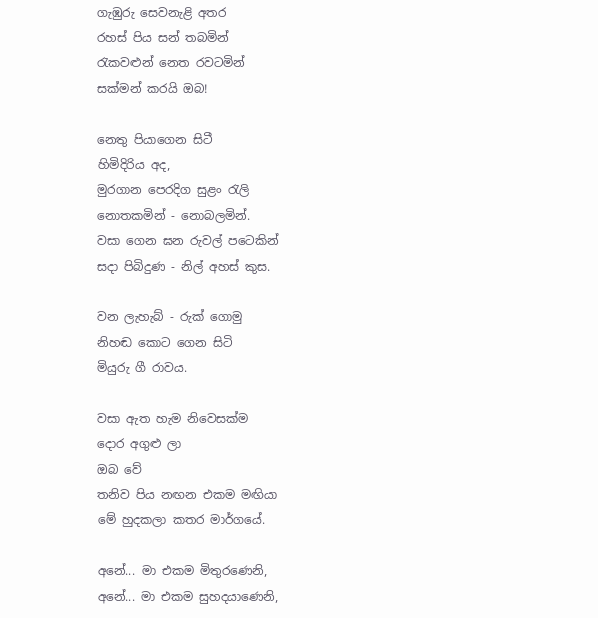ගැඹුරු සෙවනැළි අතර
රහස් පිය සන් තබමින්
රැකවළුන් නෙත රවටමින්
සක්මන් කරයි ඔබ!

නෙතු පියාගෙන සිටී
හිමිදිරිය අද,
මුරගාන පෙරදිග සුළං රැලි
නොතකමින් - නොබලමින්.
වසා ගෙන ඝන රුවල් පටෙකින්
සදා පිබිදුණ - නිල් අහස් කුස.

වන ලැහැබ් - රුක් ගොමු
නිහඬ කොට ‍ගෙන සිටි
මියුරු ගී රාවය.

වසා ඇත හැම නිවෙසක්ම
දොර අගුළු ලා
ඔබ වේ
තනිව පිය නඟන එකම මඟියා
මේ හුදකලා කතර මාර්ගයේ.

අනේ... මා එකම මිතුරණෙනි,
අනේ... මා එකම සුහදයාණෙනි,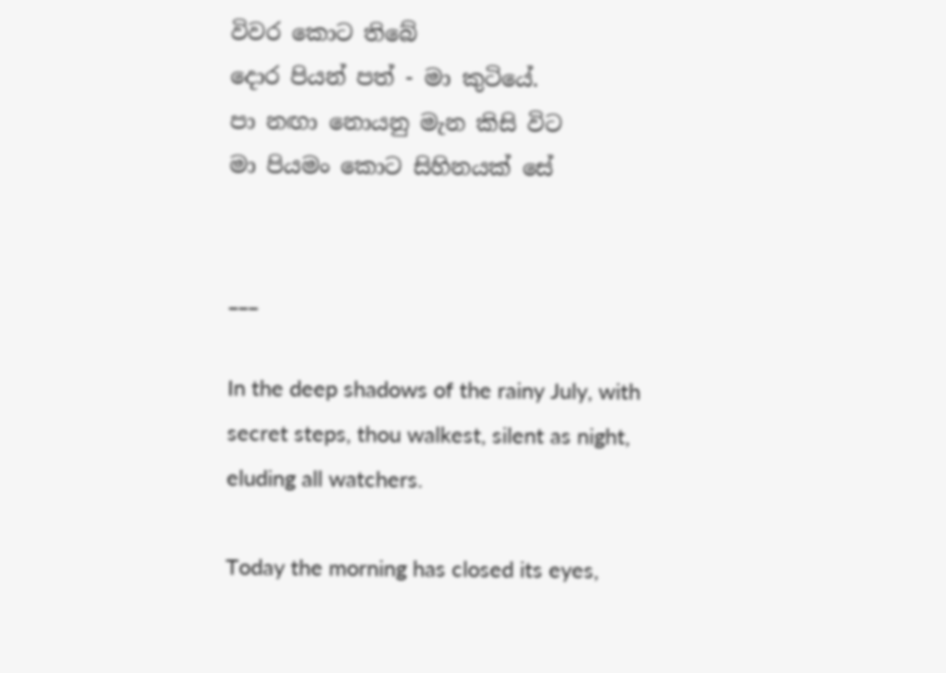විවර කොට තිබේ
දොර පියන් පත් - මා කුටියේ.
පා නඟා නොයනු මැන කිසි ‍විට
මා පියමං කොට සිහිනයක් සේ


___

In the deep shadows of the rainy July, with secret steps, thou walkest, silent as night, eluding all watchers.

Today the morning has closed its eyes,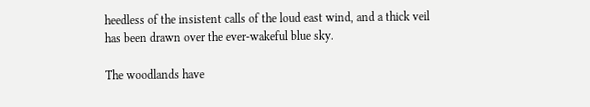heedless of the insistent calls of the loud east wind, and a thick veil has been drawn over the ever-wakeful blue sky.

The woodlands have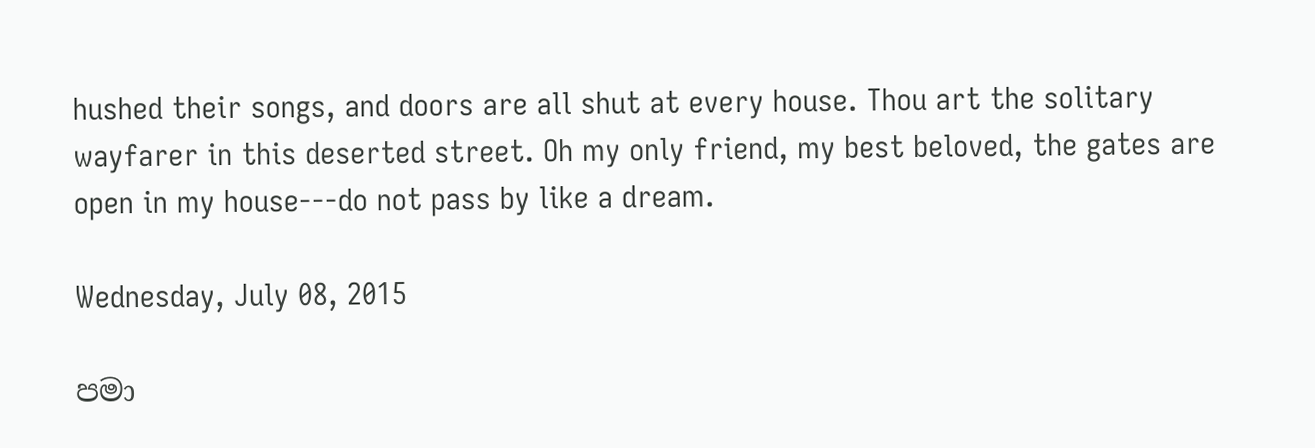hushed their songs, and doors are all shut at every house. Thou art the solitary wayfarer in this deserted street. Oh my only friend, my best beloved, the gates are open in my house---do not pass by like a dream.

Wednesday, July 08, 2015

පමා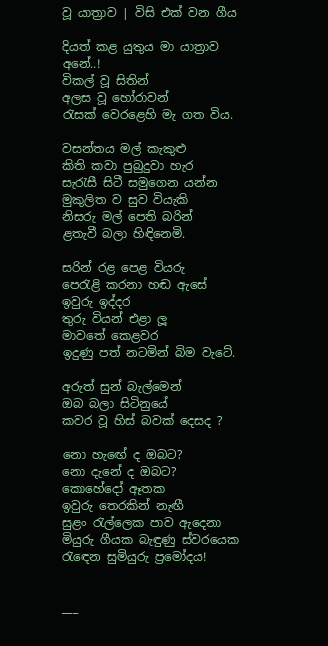වූ යාත්‍රාව | විසි එක් වන ගීය

දියත් කළ යුතුය මා යාත්‍රාව
අනේ..!
විකල් වූ සිතින්
අලස වූ හෝරාවන්
රැසක් වෙරළෙහි මැ ගත විය.

වසන්තය මල් කැකුළු
කිති කවා පුබුදුවා හැර
සැරැසී සිටී සමුගෙන යන්න
මුකුලිත ව සුව වියැකි
නිසරු මල් පෙති බරින්
ළතැවී බලා හිඳිනෙමි.

සරින් රළ පෙළ වියරු
පෙරැළි කරනා හඬ ඇසේ
ඉවුරු ඉද්දර
තුරු වියන් එළා ලූ
මාවතේ කෙළවර
ඉදුණු පත් නටමින් බිම වැටේ.

අරුත් සුන් බැල්මෙන්
ඔබ බලා සිටිනුයේ
කවර වූ හිස් බවක් දෙසද ?

නො හැ‍ඟේ ද ඔබට?
නො දැනේ ද ඔබට?
කොහේදෝ ඈතක
ඉවුරු තෙරකින් නැඟී
සුළං රැල්ලෙක පාව ඇදෙනා
මියුරු ගීයක බැඳුණු ස්වරයෙක
රැ‍ඳෙන සුමියුරු ප්‍රමෝදය!


___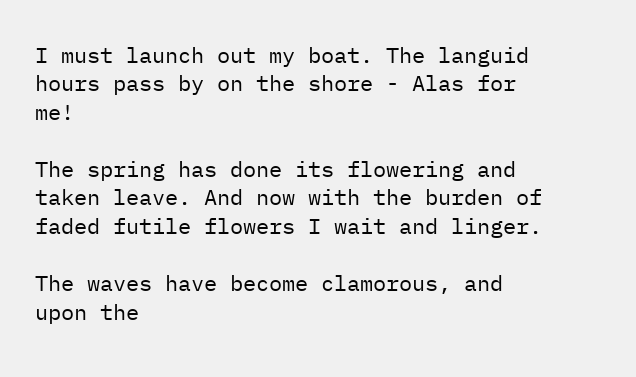I must launch out my boat. The languid hours pass by on the shore - Alas for me!

The spring has done its flowering and taken leave. And now with the burden of faded futile flowers I wait and linger.

The waves have become clamorous, and upon the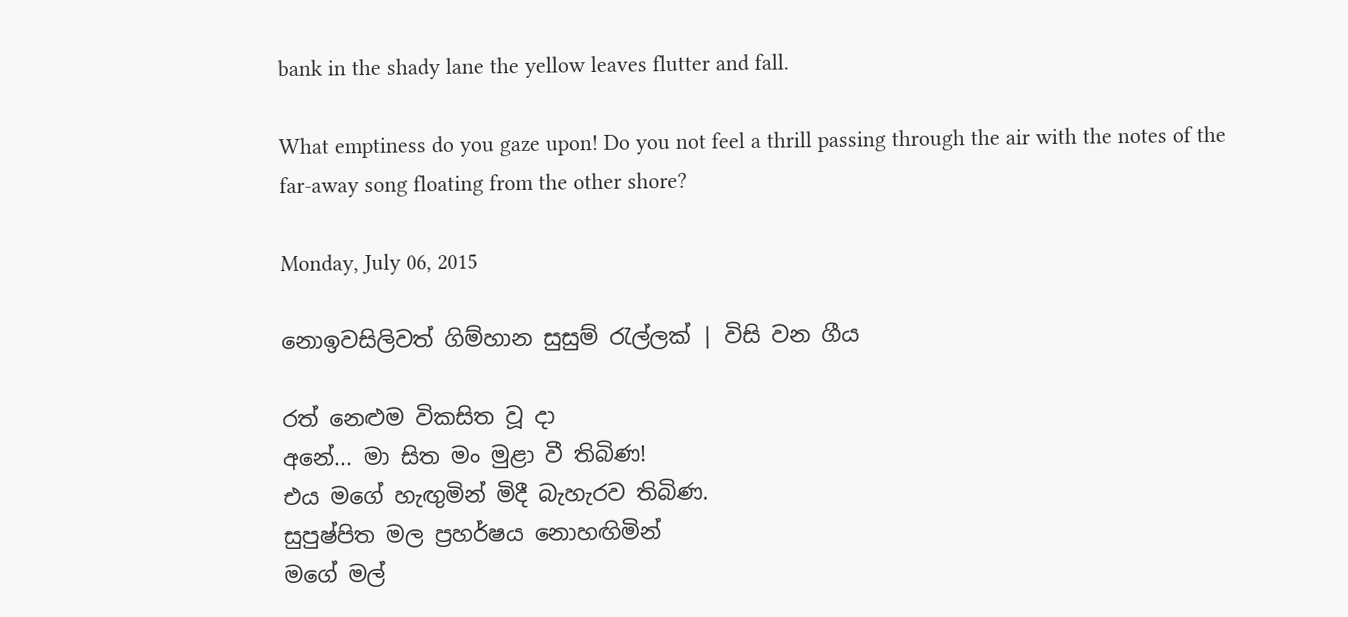bank in the shady lane the yellow leaves flutter and fall.

What emptiness do you gaze upon! Do you not feel a thrill passing through the air with the notes of the far-away song floating from the other shore?

Monday, July 06, 2015

නොඉවසිලිවත් ගිම්හාන සුසුම් රැල්ලක් | විසි වන ගීය

රත් නෙළුම විකසිත වූ දා
අනේ... මා සිත මං මුළා වී තිබිණ!
එය මගේ හැඟුමින් මිදී බැහැරව තිබිණ.
සුපුෂ්පිත මල ප්‍රහර්ෂය නොහඟිමින්
මගේ මල්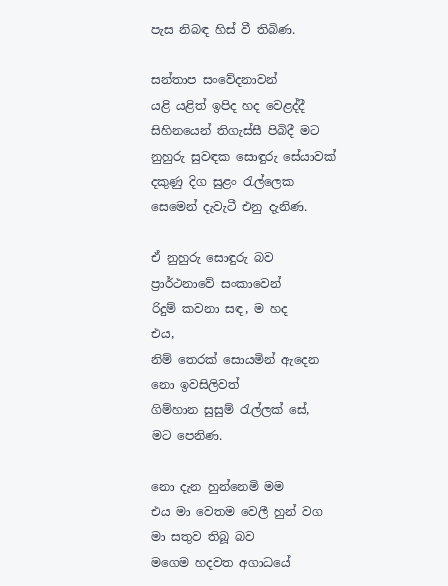පැස නිබඳ හිස් වී තිබිණ.

සන්තාප සංවේදනාවන්
යළි යළිත් ඉපිද හද වෙළද්දී
සිහිනයෙන් තිගැස්සී පිබිදී මට
නුහුරු සුවඳක සොඳුරු සේයාවක්
දකුණු දිග සුළං රැල්ලෙක
සෙමෙන් දැවැටී එනු දැනිණ.

ඒ නුහුරු සොඳුරු බව
ප්‍රාර්ථනාවේ සංකාවෙන්
රිදුම් කවනා සඳ, ම හද
එය,
නිම් තෙරක් සොයමින් ඇදෙන
නො ඉවසිලිවත්
ගිම්හාන සුසුම් රැල්ලක් සේ,
මට පෙනිණ.

නො දැන හුන්නෙමි මම
එය මා වෙතම වෙලී හුන් වග
මා සතුව තිබූ බව
මගෙම හදවත අගාධයේ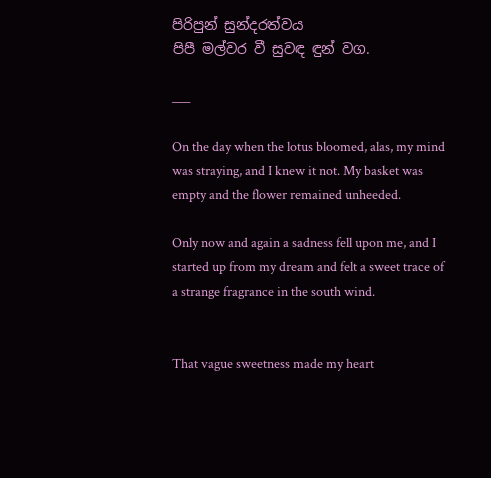පිරිපුන් සුන්දරත්වය
පිපී මල්වර වී සුවඳ ඳුන් වග.

___

On the day when the lotus bloomed, alas, my mind was straying, and I knew it not. My basket was empty and the flower remained unheeded.

Only now and again a sadness fell upon me, and I started up from my dream and felt a sweet trace of a strange fragrance in the south wind.


That vague sweetness made my heart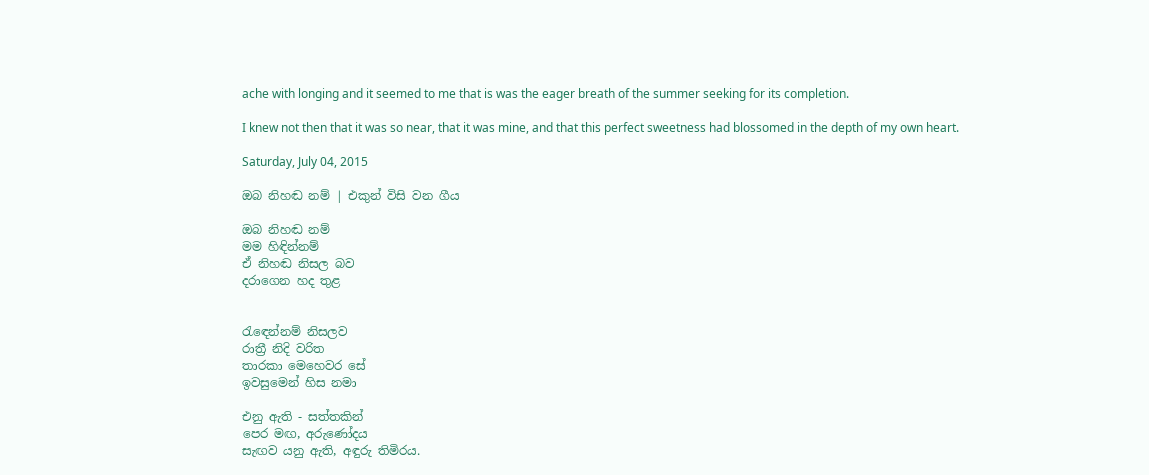ache with longing and it seemed to me that is was the eager breath of the summer seeking for its completion.

I knew not then that it was so near, that it was mine, and that this perfect sweetness had blossomed in the depth of my own heart.

Saturday, July 04, 2015

ඔබ නිහඬ නම් | එකුන් විසි වන ගීය

ඔබ නිහඬ නම්
මම හිඳින්නම්
ඒ නිහඬ නිසල බව
දරාගෙන හද තුළ


රැ‍ඳෙන්නම් නිසලව
රාත්‍රී නිදි වරිත
තාරකා මෙහෙවර සේ
ඉවසුමෙන් හිස නමා

එනු ඇති - සත්තකින්
පෙර මඟ, අරුණෝදය
සැඟව යනු ඇති, අඳුරු තිමිරය.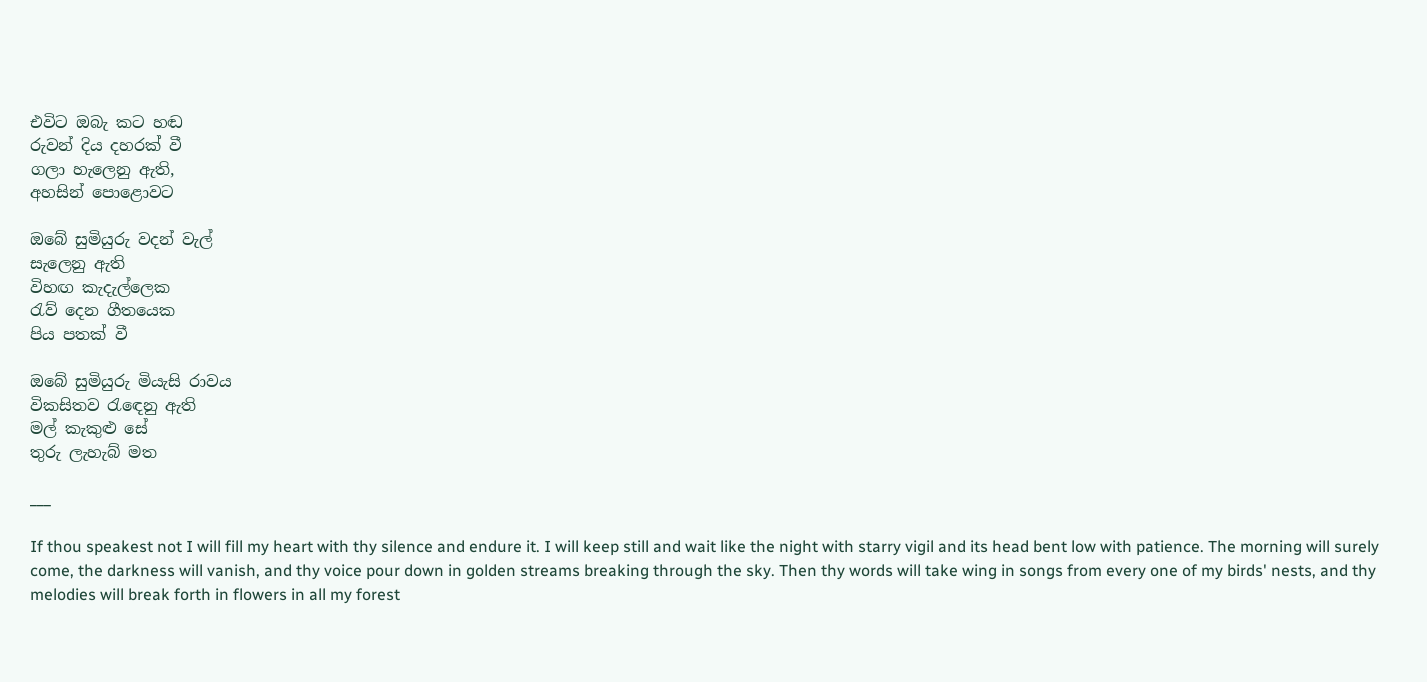එවිට ඔබැ කට හඬ
රුවන් දිය දහරක් වී
ගලා හැලෙනු ඇති,
අහසින් පොළොවට

ඔබේ සුමියුරු වදන් වැල්
සැලෙනු ඇති
විහඟ කැදැල්ලෙක
රැව් දෙන ගීතයෙක
පිය පතක් වී

ඔබේ සුමියුරු මියැසි රාවය
විකසිතව රැ‍ඳෙනු ඇති
මල් කැකුළු සේ
තුරු ලැහැබ් මත

___

If thou speakest not I will fill my heart with thy silence and endure it. I will keep still and wait like the night with starry vigil and its head bent low with patience. The morning will surely come, the darkness will vanish, and thy voice pour down in golden streams breaking through the sky. Then thy words will take wing in songs from every one of my birds' nests, and thy melodies will break forth in flowers in all my forest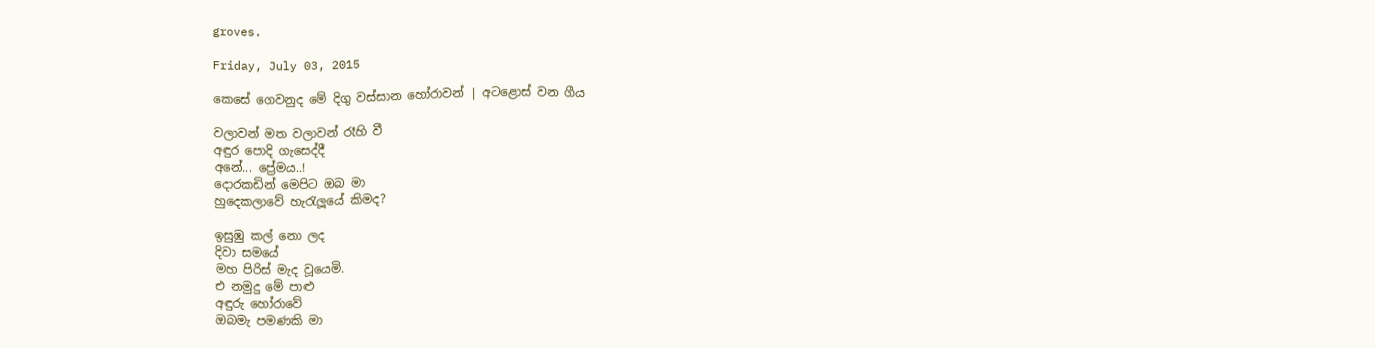groves.

Friday, July 03, 2015

කෙසේ ගෙවනුද මේ දිගු වස්සාන හෝරාවන් | අටළොස් වන ගීය

වලාවන් මත වලාවන් රෑහි වී
අඳුර පොදි ගැසෙද්දී
අනේ... ප්‍රේමය..!
දොරකඩින් මෙපිට ඔබ මා
හුදෙකලාවේ හැරැලූයේ කිමද?

ඉසුඹු කල් නො ලද
දිවා සමයේ
මහ පිරිස් මැද වූයෙමි.
එ නමුදු මේ පාළු
අඳුරු හෝරාවේ
ඔබමැ පමණකි මා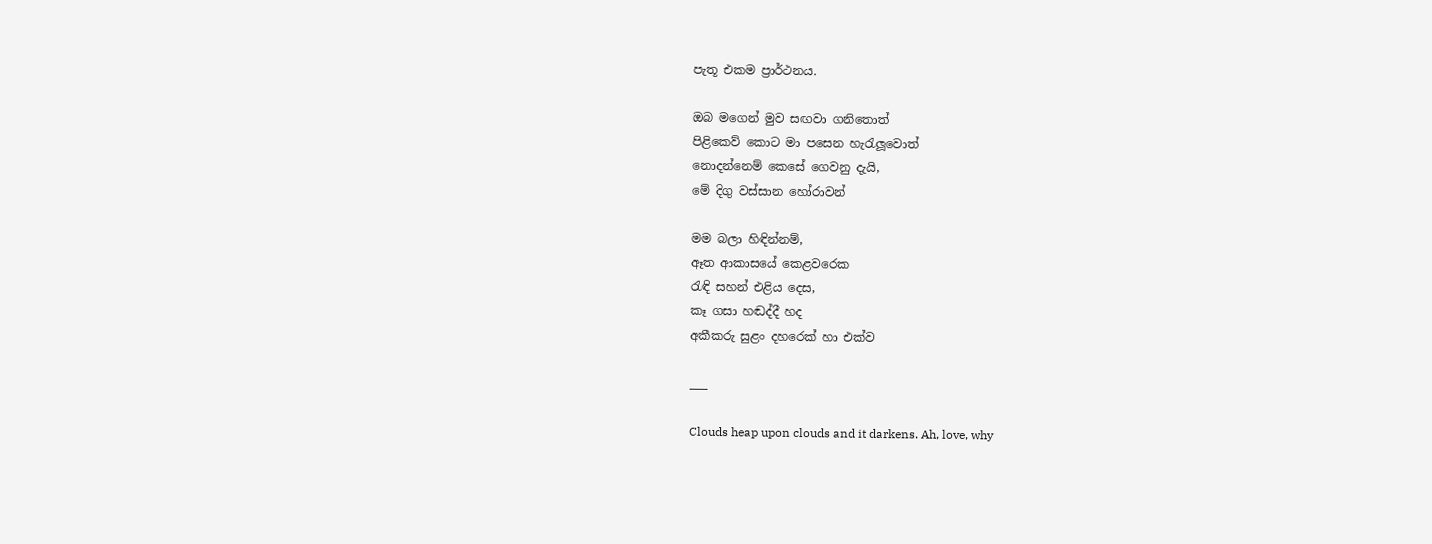පැතූ එකම ප්‍රාර්ථනය.

ඔබ මගෙන් මුව සඟවා ගනිතොත්
පිළිකෙව් කොට මා පසෙන හැරැලූවොත්
නොදන්නෙම් කෙසේ ගෙවනු දැයි,
මේ දිගු වස්සාන හෝරාවන්

මම බලා හිඳින්නම්,
ඈත ආකාසයේ කෙළවරෙක
රැඳි සහන් එළිය දෙස,
කෑ ගසා හඬද්දී හද
අකීකරු සුළං දහරෙක් හා එක්ව

___

Clouds heap upon clouds and it darkens. Ah, love, why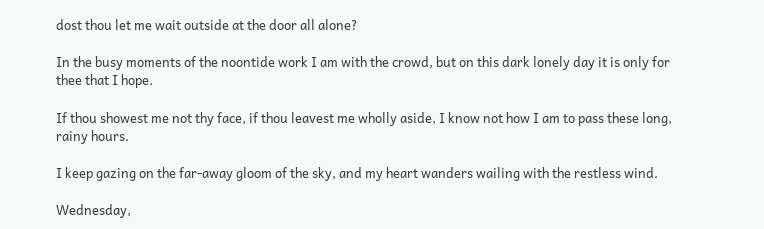dost thou let me wait outside at the door all alone?

In the busy moments of the noontide work I am with the crowd, but on this dark lonely day it is only for thee that I hope.

If thou showest me not thy face, if thou leavest me wholly aside, I know not how I am to pass these long, rainy hours.

I keep gazing on the far-away gloom of the sky, and my heart wanders wailing with the restless wind.

Wednesday,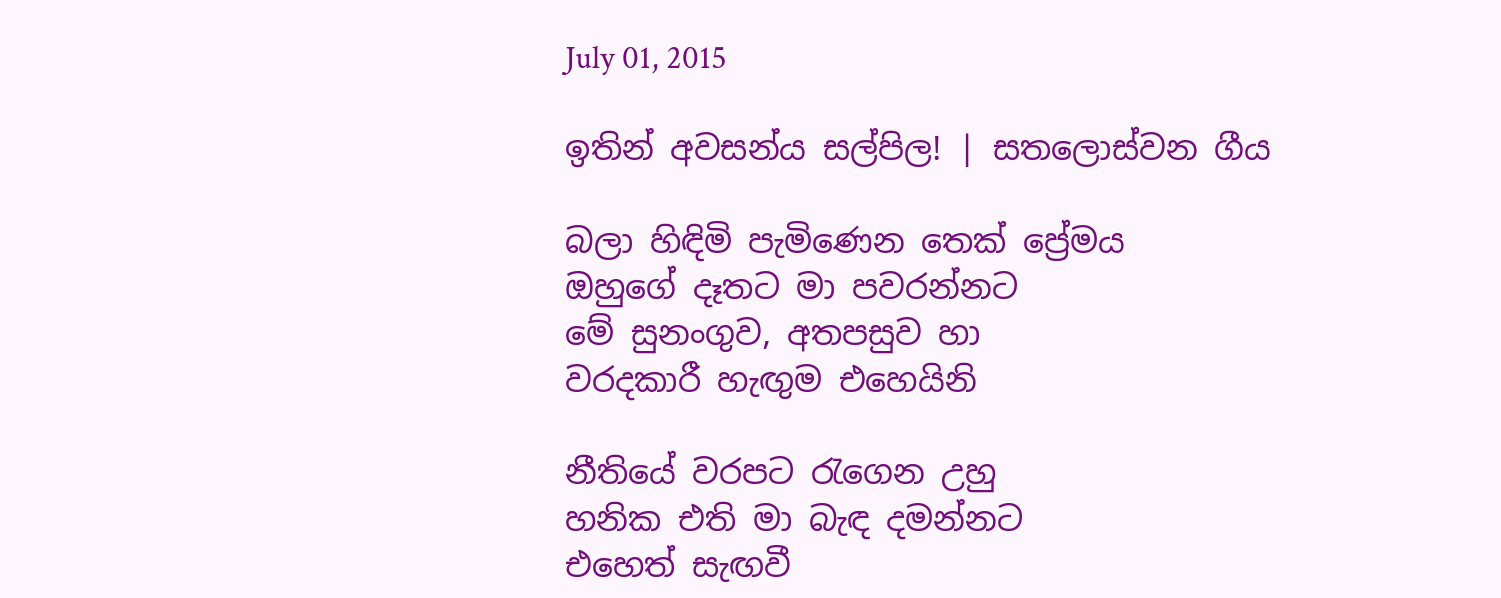July 01, 2015

ඉතින් අවසන්ය සල්පිල! | සතලොස්වන ගීය

බලා හිඳිමි පැමිණෙන තෙක් ප්‍රේමය
ඔහුගේ දෑතට මා පවරන්නට
මේ සුනංගුව, අතපසුව හා
වරදකාරී හැඟුම එහෙයිනි

නීතියේ වරපට රැගෙන උහු
හනික එති මා බැඳ දමන්නට
එහෙත් සැඟවී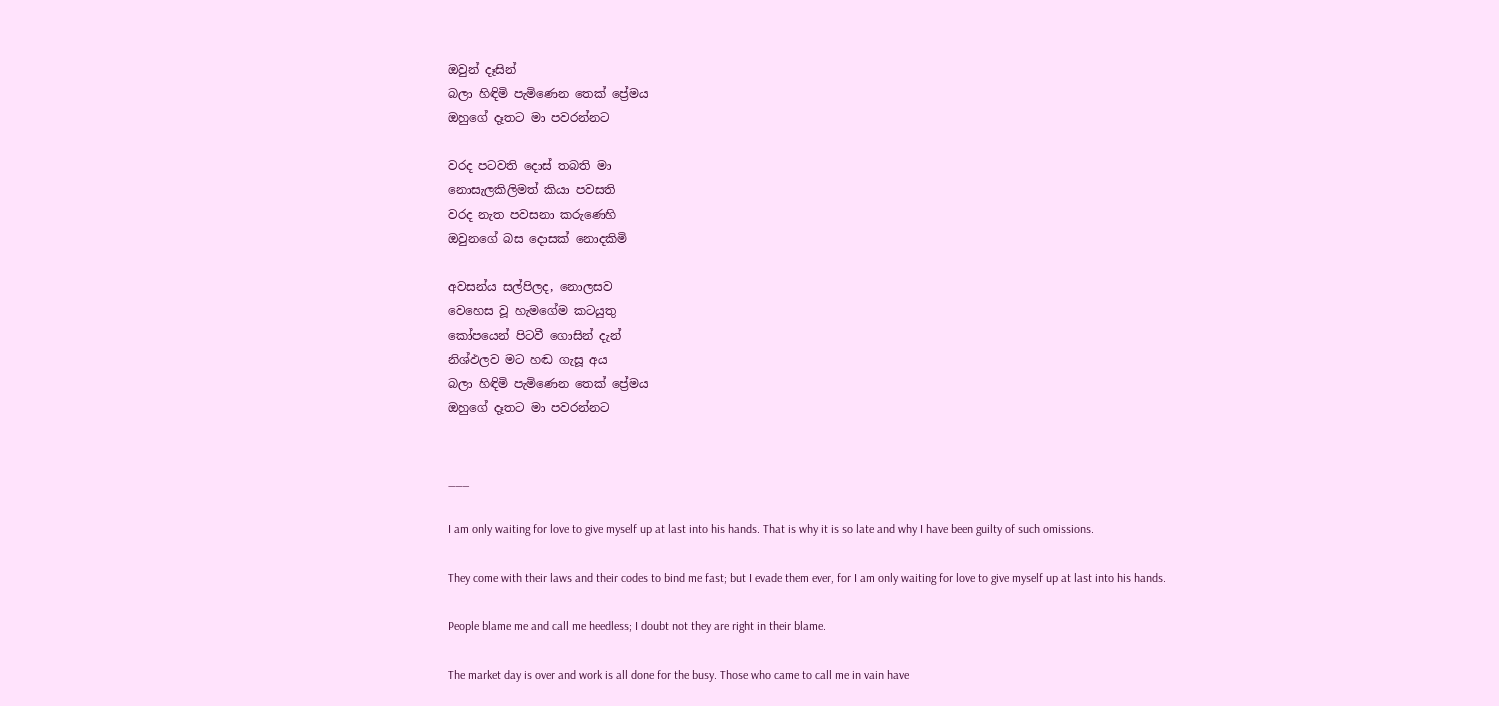ඔවුන් දෑසින්
බලා හිඳිමි පැමිණෙන තෙක් ප්‍රේමය
ඔහුගේ දෑතට මා පවරන්නට

වරද පටවති දොස් තබති මා
නොසැලකිලිමත් කියා පවසති
වරද නැත පවසනා කරුණෙහි
ඔවුනගේ බස දොසක් නොදකිමි

අවසන්ය සල්පිලද, නොලසව
වෙහෙස වූ හැමගේම කටයුතු
කෝපයෙන් පිටවී ගොසින් දැන්
නිශ්ඵලව මට හඬ ගැසූ අය
බලා හිඳිමි පැමිණෙන තෙක් ප්‍රේමය
ඔහුගේ දෑතට මා පවරන්නට


___

I am only waiting for love to give myself up at last into his hands. That is why it is so late and why I have been guilty of such omissions.

They come with their laws and their codes to bind me fast; but I evade them ever, for I am only waiting for love to give myself up at last into his hands.

People blame me and call me heedless; I doubt not they are right in their blame.

The market day is over and work is all done for the busy. Those who came to call me in vain have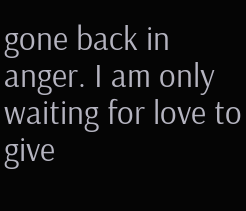gone back in anger. I am only waiting for love to give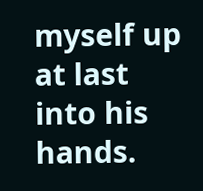myself up at last into his hands.